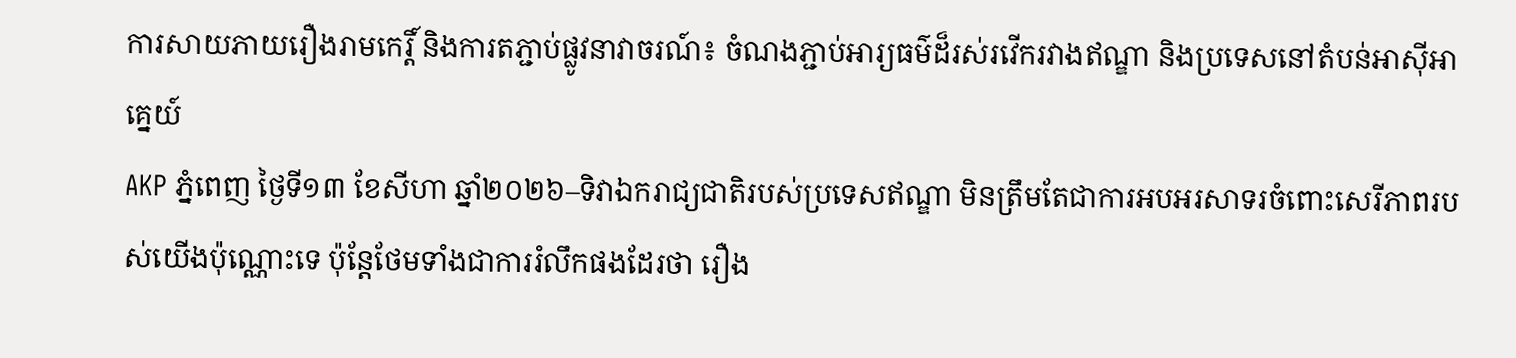ការសាយភាយរឿងរាមកេរ្តិ៍ និងការតភ្ជាប់ផ្លូវនាវាចរណ៍៖ ចំណងភ្ជាប់អារ្យធម៌ដ៏រស់រវើករវាងឥណ្ឌា និងប្រទេសនៅតំបន់អាស៊ីអាគ្នេយ៍
AKP ភ្នំពេញ ថ្ងៃទី១៣ ខែសីហា ឆ្នាំ២០២៦–ទិវាឯករាជ្យជាតិរបស់ប្រទេសឥណ្ឌា មិនត្រឹមតែជាការអបអរសាទរចំពោះសេរីភាពរបស់យើងប៉ុណ្ណោះទេ ប៉ុន្តែថែមទាំងជាការរំលឹកផងដែរថា រឿង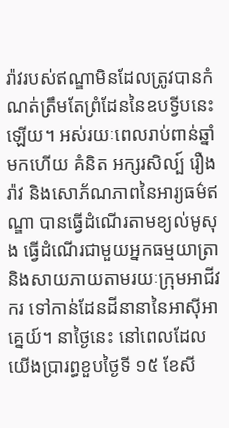រ៉ាវរបស់ឥណ្ឌាមិនដែលត្រូវបានកំណត់ត្រឹមតែព្រំដែននៃឧបទ្វីបនេះឡើយ។ អស់រយៈពេលរាប់ពាន់ឆ្នាំមកហើយ គំនិត អក្សរសិល្ប៍ រឿងរ៉ាវ និងសោភ័ណភាពនៃអារ្យធម៌ឥណ្ឌា បានធ្វើដំណើរតាមខ្យល់មូសុង ធ្វើដំណើរជាមួយអ្នកធម្មយាត្រា និងសាយភាយតាមរយៈក្រុមអាជីវករ ទៅកាន់ដែនដីនានានៃអាស៊ីអាគ្នេយ៍។ នាថ្ងៃនេះ នៅពេលដែលយើងប្រារព្ធខួបថ្ងៃទី ១៥ ខែសី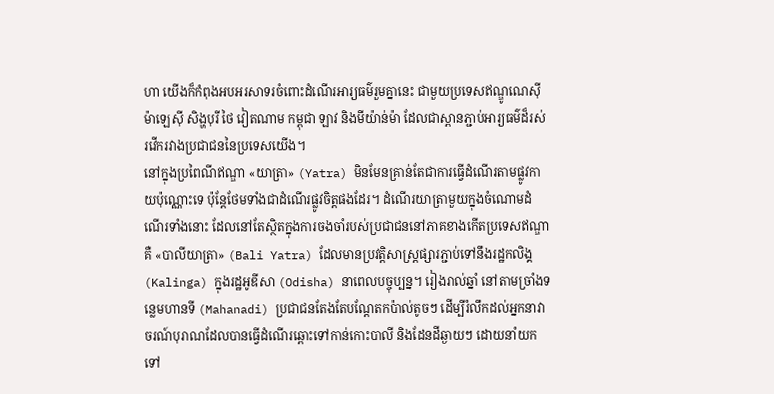ហា យើងក៏កំពុងអបអរសាទរចំពោះដំណើរអារ្យធម៌រួមគ្នានេះ ជាមួយប្រទេសឥណ្ឌូណេស៊ី ម៉ាឡេស៊ី សិង្ហបុរី ថៃ វៀតណាម កម្ពុជា ឡាវ និងមីយ៉ាន់ម៉ា ដែលជាស្ពានភ្ជាប់អារ្យធម៌ដ៏រស់រវើករវាងប្រជាជននៃប្រទេសយើង។
នៅក្នុងប្រពៃណីឥណ្ឌា «យាត្រា» (Yatra) មិនមែនគ្រាន់តែជាការធ្វើដំណើរតាមផ្លូវកាយប៉ុណ្ណោះទេ ប៉ុន្តែថែមទាំងជាដំណើរផ្លូវចិត្តផងដែរ។ ដំណើរយាត្រាមួយក្នុងចំណោមដំណើរទាំងនោះ ដែលនៅតែស្ថិតក្នុងការចងចាំរបស់ប្រជាជននៅភាគខាងកើតប្រទេសឥណ្ឌា គឺ «បាលីយាត្រា» (Bali Yatra) ដែលមានប្រវត្តិសាស្ត្រផ្សារភ្ជាប់ទៅនឹងរដ្ឋកលិង្គ (Kalinga) ក្នុងរដ្ឋអូឌីសា (Odisha) នាពេលបច្ចុប្បន្ន។ រៀងរាល់ឆ្នាំ នៅតាមច្រាំងទន្លេមហានទី (Mahanadi) ប្រជាជនតែងតែបណ្តែតកប៉ាល់តូចៗ ដើម្បីរំលឹកដល់អ្នកនាវាចរណ៍បុរាណដែលបានធ្វើដំណើរឆ្ពោះទៅកាន់កោះបាលី និងដែនដីឆ្ងាយៗ ដោយនាំយកទៅ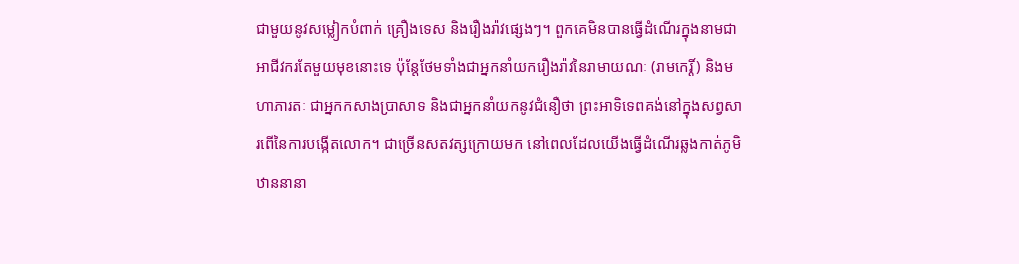ជាមួយនូវសម្លៀកបំពាក់ គ្រឿងទេស និងរឿងរ៉ាវផ្សេងៗ។ ពួកគេមិនបានធ្វើដំណើរក្នុងនាមជាអាជីវករតែមួយមុខនោះទេ ប៉ុន្តែថែមទាំងជាអ្នកនាំយករឿងរ៉ាវនៃរាមាយណៈ (រាមកេរ្តិ៍) និងមហាភារតៈ ជាអ្នកកសាងប្រាសាទ និងជាអ្នកនាំយកនូវជំនឿថា ព្រះអាទិទេពគង់នៅក្នុងសព្វសារពើនៃការបង្កើតលោក។ ជាច្រើនសតវត្សក្រោយមក នៅពេលដែលយើងធ្វើដំណើរឆ្លងកាត់ភូមិឋាននានា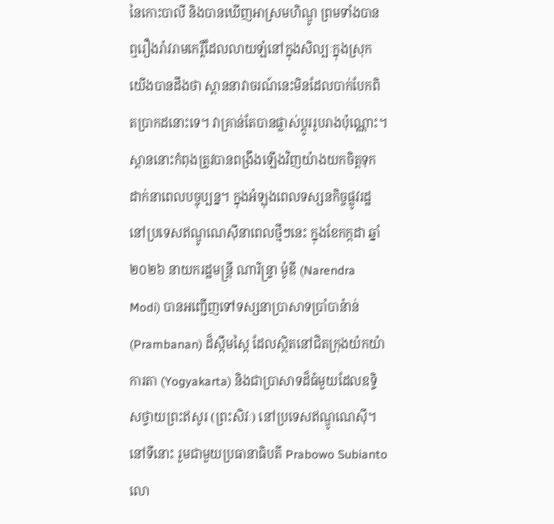នៃកោះបាលី និងបានឃើញអាស្រមហិណ្ឌូ ព្រមទាំងបានឮរឿងរ៉ាវរាមកេរ្តិ៍ដែលលាយឡំនៅក្នុងសិល្បៈក្នុងស្រុក យើងបានដឹងថា ស្ពាននាវាចរណ៍នេះមិនដែលបាក់បែកពិតប្រាកដនោះទេ។ វាគ្រាន់តែបានផ្លាស់ប្តូររូបរាងប៉ុណ្ណោះ។
ស្ពាននោះកំពុងត្រូវបានពង្រឹងឡើងវិញយ៉ាងយកចិត្តទុកដាក់នាពេលបច្ចុប្បន្ន។ ក្នុងអំឡុងពេលទស្សនកិច្ចផ្លូវរដ្ឋនៅប្រទេសឥណ្ឌូណេស៊ីនាពេលថ្មីៗនេះ ក្នុងខែកក្កដា ឆ្នាំ ២០២៦ នាយករដ្ឋមន្ត្រី ណារិន្រ្ទា ម៉ូឌី (Narendra Modi) បានអញ្ជើញទៅទស្សនាប្រាសាទប្រាំបាន៉ាន់ (Prambanan) ដ៏ស្កឹមស្កៃ ដែលស្ថិតនៅជិតក្រុងយ៉កយ៉ាការតា (Yogyakarta) និងជាប្រាសាទដ៏ធំមួយដែលឧទ្ទិសថ្វាយព្រះឥសូរ (ព្រះសិវៈ) នៅប្រទេសឥណ្ឌូណេស៊ី។ នៅទីនោះ រួមជាមួយប្រធានាធិបតី Prabowo Subianto លោ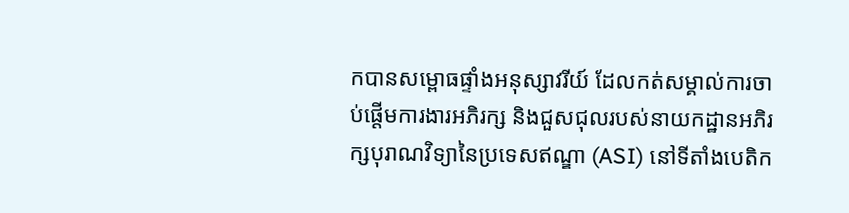កបានសម្ពោធផ្ទាំងអនុស្សាវរីយ៍ ដែលកត់សម្គាល់ការចាប់ផ្តើមការងារអភិរក្ស និងជួសជុលរបស់នាយកដ្ឋានអភិរក្សបុរាណវិទ្យានៃប្រទេសឥណ្ឌា (ASI) នៅទីតាំងបេតិក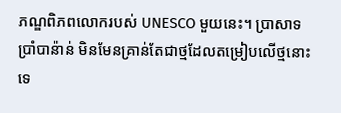ភណ្ឌពិភពលោករបស់ UNESCO មួយនេះ។ ប្រាសាទប្រាំបាន៉ាន់ មិនមែនគ្រាន់តែជាថ្មដែលតម្រៀបលើថ្មនោះទេ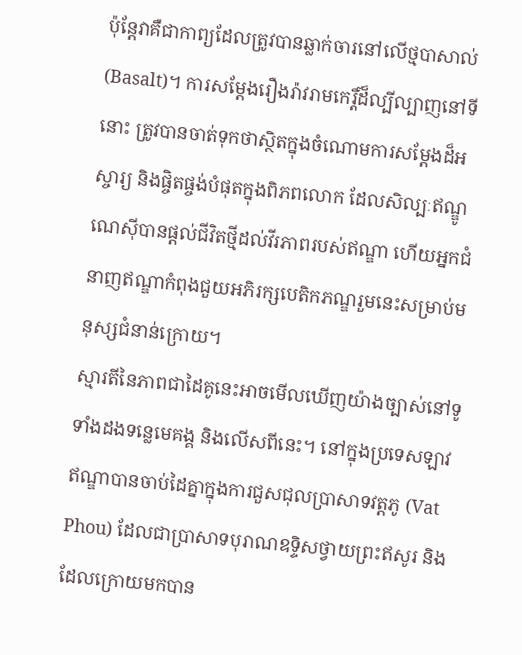ប៉ុន្តែវាគឺជាកាព្យដែលត្រូវបានឆ្លាក់ចារនៅលើថ្មបាសាល់ (Basalt)។ ការសម្តែងរឿងរ៉ាវរាមកេរ្តិ៍ដ៏ល្បីល្បាញនៅទីនោះ ត្រូវបានចាត់ទុកថាស្ថិតក្នុងចំណោមការសម្តែងដ៏អស្ចារ្យ និងផ្ចិតផ្ចង់បំផុតក្នុងពិភពលោក ដែលសិល្បៈឥណ្ឌូណេស៊ីបានផ្តល់ជីវិតថ្មីដល់វីរភាពរបស់ឥណ្ឌា ហើយអ្នកជំនាញឥណ្ឌាកំពុងជួយអភិរក្សបេតិកភណ្ឌរួមនេះសម្រាប់មនុស្សជំនាន់ក្រោយ។
ស្មារតីនៃភាពជាដៃគូនេះអាចមើលឃើញយ៉ាងច្បាស់នៅទូទាំងដងទន្លេមេគង្គ និងលើសពីនេះ។ នៅក្នុងប្រទេសឡាវ ឥណ្ឌាបានចាប់ដៃគ្នាក្នុងការជួសជុលប្រាសាទវត្តភូ (Vat Phou) ដែលជាប្រាសាទបុរាណឧទ្ទិសថ្វាយព្រះឥសូរ និងដែលក្រោយមកបាន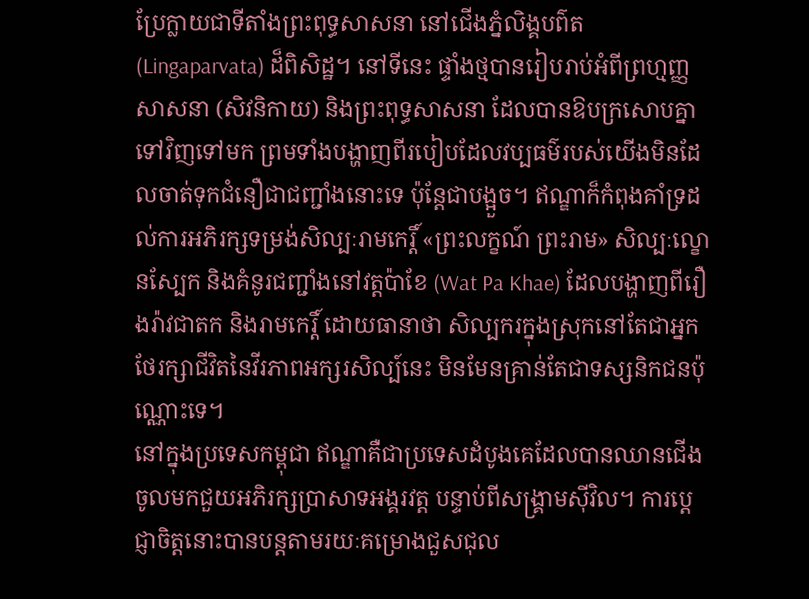ប្រែក្លាយជាទីតាំងព្រះពុទ្ធសាសនា នៅជើងភ្នំលិង្គបព៌ត (Lingaparvata) ដ៏ពិសិដ្ឋ។ នៅទីនេះ ផ្ទាំងថ្មបានរៀបរាប់អំពីព្រហ្មញ្ញសាសនា (សិវនិកាយ) និងព្រះពុទ្ធសាសនា ដែលបានឱបក្រសោបគ្នាទៅវិញទៅមក ព្រមទាំងបង្ហាញពីរបៀបដែលវប្បធម៌របស់យើងមិនដែលចាត់ទុកជំនឿជាជញ្ជាំងនោះទេ ប៉ុន្តែជាបង្អួច។ ឥណ្ឌាក៏កំពុងគាំទ្រដល់ការអភិរក្សទម្រង់សិល្បៈរាមកេរ្តិ៍ «ព្រះលក្ខណ៍ ព្រះរាម» សិល្បៈល្ខោនស្បែក និងគំនូរជញ្ជាំងនៅវត្តប៉ាខែ (Wat Pa Khae) ដែលបង្ហាញពីរឿងរ៉ាវជាតក និងរាមកេរ្តិ៍ ដោយធានាថា សិល្បករក្នុងស្រុកនៅតែជាអ្នកថែរក្សាជីវិតនៃវីរភាពអក្សរសិល្ប៍នេះ មិនមែនគ្រាន់តែជាទស្សនិកជនប៉ុណ្ណោះទេ។
នៅក្នុងប្រទេសកម្ពុជា ឥណ្ឌាគឺជាប្រទេសដំបូងគេដែលបានឈានជើងចូលមកជួយអភិរក្សប្រាសាទអង្គរវត្ត បន្ទាប់ពីសង្គ្រាមស៊ីវិល។ ការប្តេជ្ញាចិត្តនោះបានបន្តតាមរយៈគម្រោងជួសជុល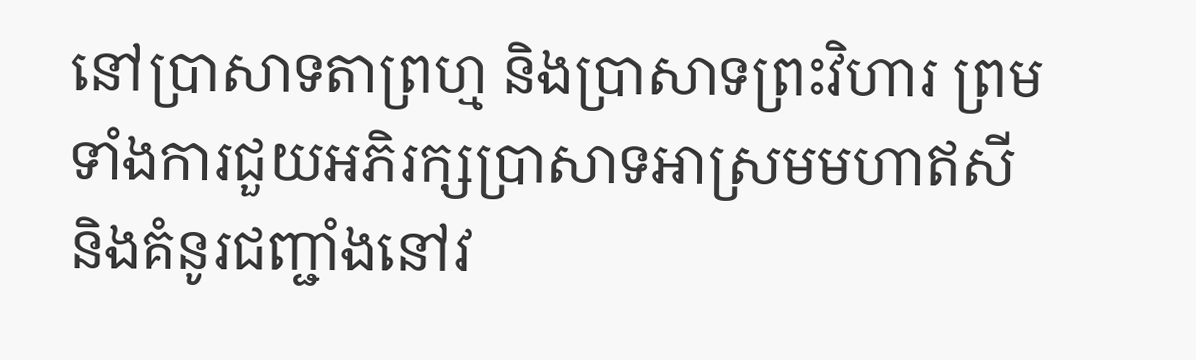នៅប្រាសាទតាព្រហ្ម និងប្រាសាទព្រះវិហារ ព្រមទាំងការជួយអភិរក្សប្រាសាទអាស្រមមហាឥសី និងគំនូរជញ្ជាំងនៅវ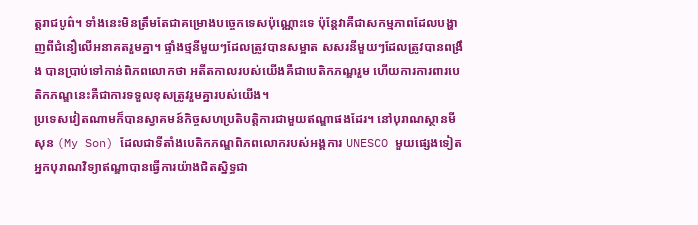ត្តរាជបូព៌។ ទាំងនេះមិនត្រឹមតែជាគម្រោងបច្ចេកទេសប៉ុណ្ណោះទេ ប៉ុន្តែវាគឺជាសកម្មភាពដែលបង្ហាញពីជំនឿលើអនាគតរួមគ្នា។ ផ្ទាំងថ្មនីមួយៗដែលត្រូវបានសម្អាត សសរនីមួយៗដែលត្រូវបានពង្រឹង បានប្រាប់ទៅកាន់ពិភពលោកថា អតីតកាលរបស់យើងគឺជាបេតិកភណ្ឌរួម ហើយការការពារបេតិកភណ្ឌនេះគឺជាការទទួលខុសត្រូវរួមគ្នារបស់យើង។
ប្រទេសវៀតណាមក៏បានស្វាគមន៍កិច្ចសហប្រតិបត្តិការជាមួយឥណ្ឌាផងដែរ។ នៅបុរាណស្ថានមីសុន (My Son) ដែលជាទីតាំងបេតិកភណ្ឌពិភពលោករបស់អង្គការ UNESCO មួយផ្សេងទៀត អ្នកបុរាណវិទ្យាឥណ្ឌាបានធ្វើការយ៉ាងជិតស្និទ្ធជា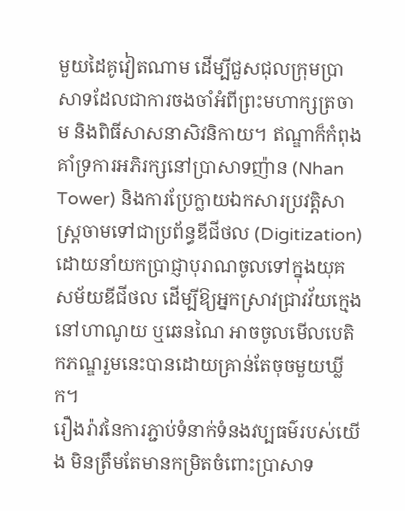មួយដៃគូវៀតណាម ដើម្បីជួសជុលក្រុមប្រាសាទដែលជាការចងចាំអំពីព្រះមហាក្សត្រចាម និងពិធីសាសនាសិវនិកាយ។ ឥណ្ឌាក៏កំពុងគាំទ្រការអភិរក្សនៅប្រាសាទញ៉ាន (Nhan Tower) និងការប្រែក្លាយឯកសារប្រវត្តិសាស្ត្រចាមទៅជាប្រព័ន្ធឌីជីថល (Digitization) ដោយនាំយកប្រាជ្ញាបុរាណចូលទៅក្នុងយុគសម័យឌីជីថល ដើម្បីឱ្យអ្នកស្រាវជ្រាវវ័យក្មេងនៅហាណូយ ឬឆេនណៃ អាចចូលមើលបេតិកភណ្ឌរួមនេះបានដោយគ្រាន់តែចុចមួយឃ្លីក។
រឿងរ៉ាវនៃការភ្ជាប់ទំនាក់ទំនងវប្បធម៌របស់យើង មិនត្រឹមតែមានកម្រិតចំពោះប្រាសាទ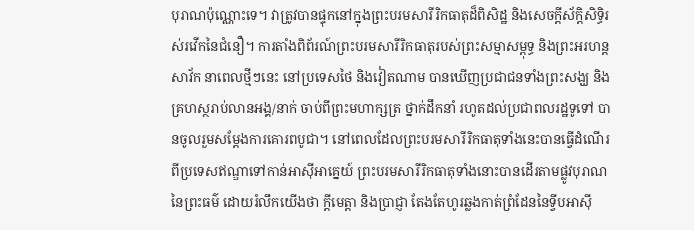បុរាណប៉ុណ្ណោះទេ។ វាត្រូវបានផ្ទុកនៅក្នុងព្រះបរមសារីរិកធាតុដ៏ពិសិដ្ឋ និងសេចក្តីស័ក្តិសិទ្ធិរស់រវើកនៃជំនឿ។ ការតាំងពិព័រណ៍ព្រះបរមសារីរិកធាតុរបស់ព្រះសម្មាសម្ពុទ្ធ និងព្រះអរហន្តសាវ័ក នាពេលថ្មីៗនេះ នៅប្រទេសថៃ និងវៀតណាម បានឃើញប្រជាជនទាំងព្រះសង្ឃ និងគ្រហស្ថរាប់លានអង្គ/នាក់ ចាប់ពីព្រះមហាក្សត្រ ថ្នាក់ដឹកនាំ រហូតដល់ប្រជាពលរដ្ឋទូទៅ បានចូលរួមសម្តែងការគោរពបូជា។ នៅពេលដែលព្រះបរមសារីរិកធាតុទាំងនេះបានធ្វើដំណើរពីប្រទេសឥណ្ឌាទៅកាន់អាស៊ីអាគ្នេយ៍ ព្រះបរមសារីរិកធាតុទាំងនោះបានដើរតាមផ្លូវបុរាណនៃព្រះធម៌ ដោយរំលឹកយើងថា ក្តីមេត្តា និងប្រាជ្ញា តែងតែហូរឆ្លងកាត់ព្រំដែននៃទ្វីបអាស៊ី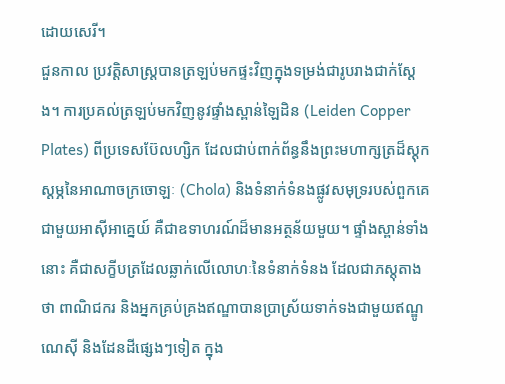ដោយសេរី។
ជួនកាល ប្រវត្តិសាស្ត្របានត្រឡប់មកផ្ទះវិញក្នុងទម្រង់ជារូបរាងជាក់ស្តែង។ ការប្រគល់ត្រឡប់មកវិញនូវផ្ទាំងស្ពាន់ឡៃដិន (Leiden Copper Plates) ពីប្រទេសប៊ែលហ្សិក ដែលជាប់ពាក់ព័ន្ធនឹងព្រះមហាក្សត្រដ៏ស្ដុកស្ដម្ភនៃអាណាចក្រចោឡៈ (Chola) និងទំនាក់ទំនងផ្លូវសមុទ្ររបស់ពួកគេជាមួយអាស៊ីអាគ្នេយ៍ គឺជាឧទាហរណ៍ដ៏មានអត្ថន័យមួយ។ ផ្ទាំងស្ពាន់ទាំងនោះ គឺជាសក្ខីបត្រដែលឆ្លាក់លើលោហៈនៃទំនាក់ទំនង ដែលជាភស្តុតាងថា ពាណិជករ និងអ្នកគ្រប់គ្រងឥណ្ឌាបានប្រាស្រ័យទាក់ទងជាមួយឥណ្ឌូណេស៊ី និងដែនដីផ្សេងៗទៀត ក្នុង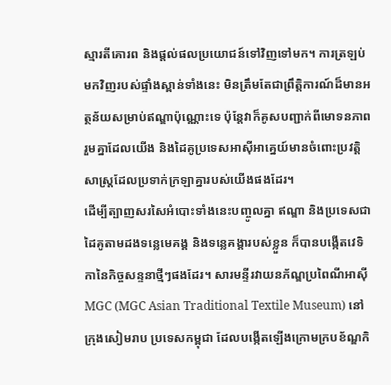ស្មារតីគោរព និងផ្តល់ផលប្រយោជន៍ទៅវិញទៅមក។ ការត្រឡប់មកវិញរបស់ផ្ទាំងស្ពាន់ទាំងនេះ មិនត្រឹមតែជាព្រឹត្តិការណ៍ដ៏មានអត្ថន័យសម្រាប់ឥណ្ឌាប៉ុណ្ណោះទេ ប៉ុន្តែវាក៏គូសបញ្ជាក់ពីមោទនភាពរួមគ្នាដែលយើង និងដៃគូប្រទេសអាស៊ីអាគ្នេយ៍មានចំពោះប្រវត្តិសាស្ត្រដែលប្រទាក់ក្រឡាគ្នារបស់យើងផងដែរ។
ដើម្បីត្បាញសរសៃអំបោះទាំងនេះបញ្ចូលគ្នា ឥណ្ឌា និងប្រទេសជាដៃគូតាមដងទន្លេមេគង្គ និងទន្លេគង្គារបស់ខ្លួន ក៏បានបង្កើតវេទិកានៃកិច្ចសន្ទនាថ្មីៗផងដែរ។ សារមន្ទីរវាយនភ័ណ្ឌប្រពៃណីអាស៊ី MGC (MGC Asian Traditional Textile Museum) នៅក្រុងសៀមរាប ប្រទេសកម្ពុជា ដែលបង្កើតឡើងក្រោមក្របខ័ណ្ឌកិ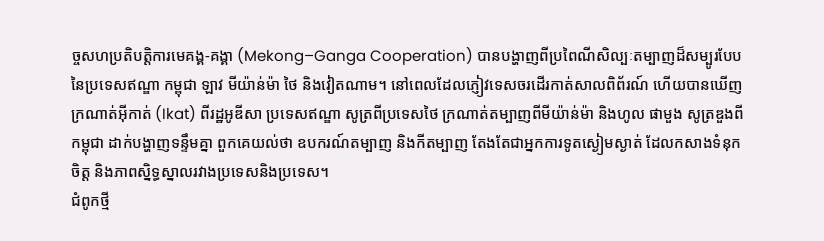ច្ចសហប្រតិបត្តិការមេគង្គ-គង្គា (Mekong–Ganga Cooperation) បានបង្ហាញពីប្រពៃណីសិល្បៈតម្បាញដ៏សម្បូរបែបនៃប្រទេសឥណ្ឌា កម្ពុជា ឡាវ មីយ៉ាន់ម៉ា ថៃ និងវៀតណាម។ នៅពេលដែលភ្ញៀវទេសចរដើរកាត់សាលពិព័រណ៍ ហើយបានឃើញក្រណាត់អ៊ីកាត់ (Ikat) ពីរដ្ឋអូឌីសា ប្រទេសឥណ្ឌា សូត្រពីប្រទេសថៃ ក្រណាត់តម្បាញពីមីយ៉ាន់ម៉ា និងហូល ផាមួង សូត្រឌួងពីកម្ពុជា ដាក់បង្ហាញទន្ទឹមគ្នា ពួកគេយល់ថា ឧបករណ៍តម្បាញ និងកីតម្បាញ តែងតែជាអ្នកការទូតស្ងៀមស្ងាត់ ដែលកសាងទំនុកចិត្ត និងភាពស្និទ្ធស្នាលរវាងប្រទេសនិងប្រទេស។
ជំពូកថ្មី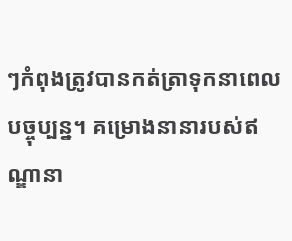ៗកំពុងត្រូវបានកត់ត្រាទុកនាពេលបច្ចុប្បន្ន។ គម្រោងនានារបស់ឥណ្ឌានា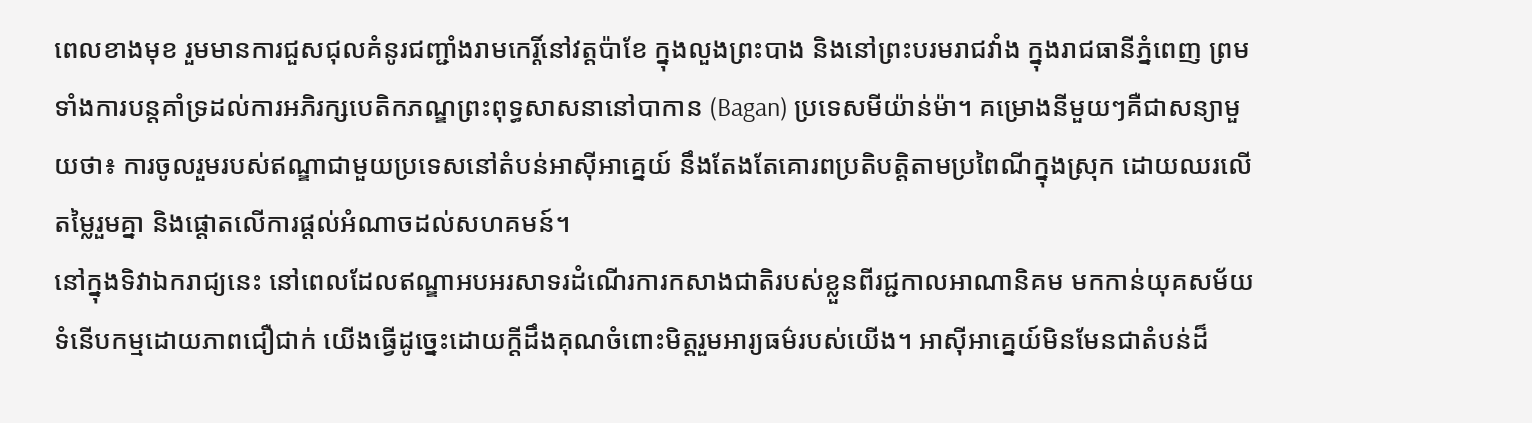ពេលខាងមុខ រួមមានការជួសជុលគំនូរជញ្ជាំងរាមកេរ្តិ៍នៅវត្តប៉ាខែ ក្នុងលួងព្រះបាង និងនៅព្រះបរមរាជវាំង ក្នុងរាជធានីភ្នំពេញ ព្រមទាំងការបន្តគាំទ្រដល់ការអភិរក្សបេតិកភណ្ឌព្រះពុទ្ធសាសនានៅបាកាន (Bagan) ប្រទេសមីយ៉ាន់ម៉ា។ គម្រោងនីមួយៗគឺជាសន្យាមួយថា៖ ការចូលរួមរបស់ឥណ្ឌាជាមួយប្រទេសនៅតំបន់អាស៊ីអាគ្នេយ៍ នឹងតែងតែគោរពប្រតិបត្តិតាមប្រពៃណីក្នុងស្រុក ដោយឈរលើតម្លៃរួមគ្នា និងផ្តោតលើការផ្តល់អំណាចដល់សហគមន៍។
នៅក្នុងទិវាឯករាជ្យនេះ នៅពេលដែលឥណ្ឌាអបអរសាទរដំណើរការកសាងជាតិរបស់ខ្លួនពីរជ្ជកាលអាណានិគម មកកាន់យុគសម័យទំនើបកម្មដោយភាពជឿជាក់ យើងធ្វើដូច្នេះដោយក្តីដឹងគុណចំពោះមិត្តរួមអារ្យធម៌របស់យើង។ អាស៊ីអាគ្នេយ៍មិនមែនជាតំបន់ដ៏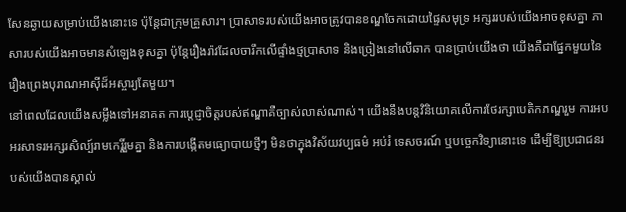សែនឆ្ងាយសម្រាប់យើងនោះទេ ប៉ុន្តែជាក្រុមគ្រួសារ។ ប្រាសាទរបស់យើងអាចត្រូវបានខណ្ឌចែកដោយផ្ទៃសមុទ្រ អក្សររបស់យើងអាចខុសគ្នា ភាសារបស់យើងអាចមានសំឡេងខុសគ្នា ប៉ុន្តែរឿងរ៉ាវដែលចារឹកលើផ្ទាំងថ្មប្រាសាទ និងច្រៀងនៅលើឆាក បានប្រាប់យើងថា យើងគឺជាផ្នែកមួយនៃរឿងព្រេងបុរាណអាស៊ីដ៏អស្ចារ្យតែមួយ។
នៅពេលដែលយើងសម្លឹងទៅអនាគត ការប្តេជ្ញាចិត្តរបស់ឥណ្ឌាគឺច្បាស់លាស់ណាស់។ យើងនឹងបន្តវិនិយោគលើការថែរក្សាបេតិកភណ្ឌរួម ការអបអរសាទរអក្សរសិល្ប៍រាមកេរ្តិ៍រួមគ្នា និងការបង្កើតមធ្យោបាយថ្មីៗ មិនថាក្នុងវិស័យវប្បធម៌ អប់រំ ទេសចរណ៍ ឬបច្ចេកវិទ្យានោះទេ ដើម្បីឱ្យប្រជាជនរបស់យើងបានស្គាល់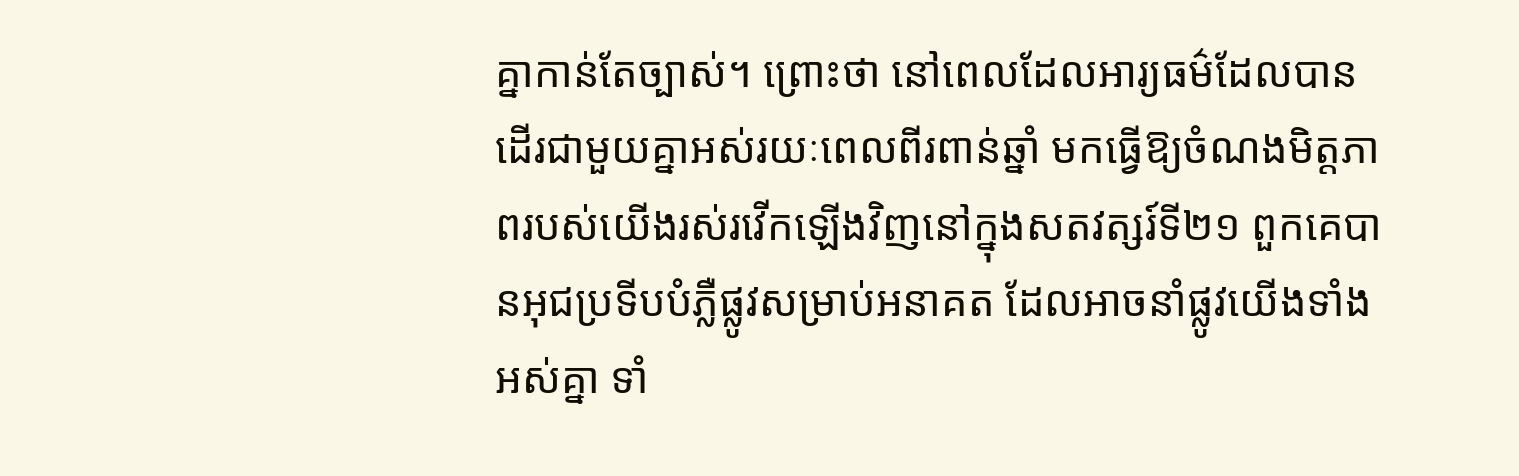គ្នាកាន់តែច្បាស់។ ព្រោះថា នៅពេលដែលអារ្យធម៌ដែលបានដើរជាមួយគ្នាអស់រយៈពេលពីរពាន់ឆ្នាំ មកធ្វើឱ្យចំណងមិត្តភាពរបស់យើងរស់រវើកឡើងវិញនៅក្នុងសតវត្សរ៍ទី២១ ពួកគេបានអុជប្រទីបបំភ្លឺផ្លូវសម្រាប់អនាគត ដែលអាចនាំផ្លូវយើងទាំងអស់គ្នា ទាំ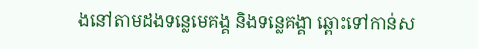ងនៅតាមដងទន្លេមេគង្គ និងទន្លេគង្គា ឆ្ពោះទៅកាន់ស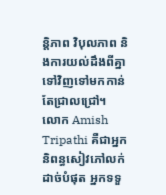ន្តិភាព វិបុលភាព និងការយល់ដឹងពីគ្នាទៅវិញទៅមកកាន់តែជ្រាលជ្រៅ។
លោក Amish Tripathi គឺជាអ្នកនិពន្ធសៀវភៅលក់ដាច់បំផុត អ្នកទទួ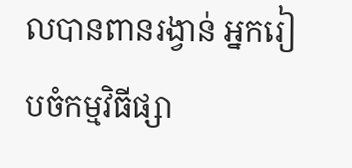លបានពានរង្វាន់ អ្នករៀបចំកម្មវិធីផ្សា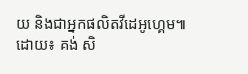យ និងជាអ្នកផលិតវីដេអូហ្គេម៕
ដោយ៖ គង់ សិ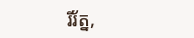រីរ័ត្ន,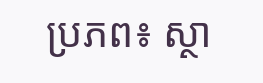ប្រភព៖ ស្ថា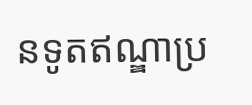នទូតឥណ្ឌាប្រ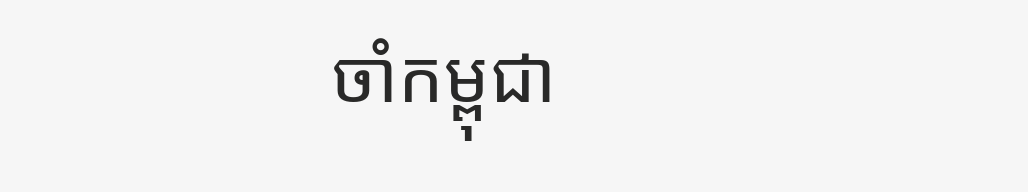ចាំកម្ពុជា